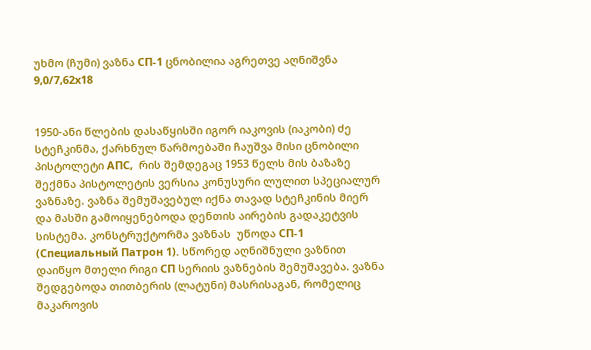უხმო (ჩუმი) ვაზნა СП-1 ცნობილია აგრეთვე აღნიშვნა 9,0/7,62х18


1950-ანი წლების დასაწყისში იგორ იაკოვის (იაკობი) ძე სტეჩკინმა, ქარხნულ წარმოებაში ჩაუშვა მისი ცნობილი პისტოლეტი АПС,  რის შემდეგაც 1953 წელს მის ბაზაზე შექმნა პისტოლეტის ვერსია კონუსური ლულით სპეციალურ ვაზნაზე. ვაზნა შემუშავებულ იქნა თავად სტეჩკინის მიერ და მასში გამოიყენებოდა დენთის აირების გადაკეტვის სისტემა. კონსტრუქტორმა ვაზნას  უწოდა СП-1 (Специальный Патрон 1). სწორედ აღნიშნული ვაზნით დაიწყო მთელი რიგი СП სერიის ვაზნების შემუშავება. ვაზნა შედგებოდა თითბერის (ლატუნი) მასრისაგან, რომელიც  მაკაროვის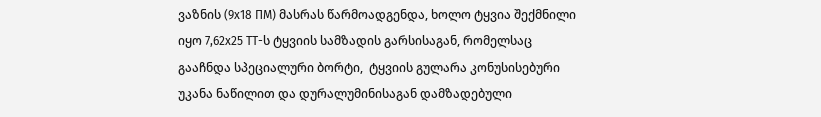ვაზნის (9х18 ПМ) მასრას წარმოადგენდა, ხოლო ტყვია შექმნილი იყო 7,62х25 ТТ-ს ტყვიის სამზადის გარსისაგან, რომელსაც გააჩნდა სპეციალური ბორტი,  ტყვიის გულარა კონუსისებური უკანა ნაწილით და დურალუმინისაგან დამზადებული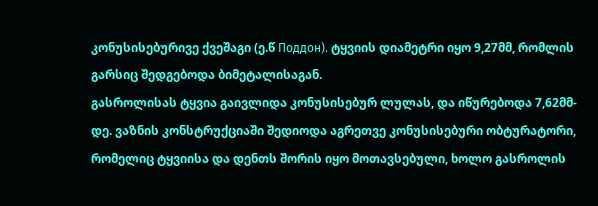კონუსისებურივე ქვეშაგი (ე.წ Поддон). ტყვიის დიამეტრი იყო 9,27მმ, რომლის გარსიც შედგებოდა ბიმეტალისაგან.
გასროლისას ტყვია გაივლიდა კონუსისებურ ლულას, და იწურებოდა 7,62მმ-დე. ვაზნის კონსტრუქციაში შედიოდა აგრეთვე კონუსისებური ობტურატორი, რომელიც ტყვიისა და დენთს შორის იყო მოთავსებული, ხოლო გასროლის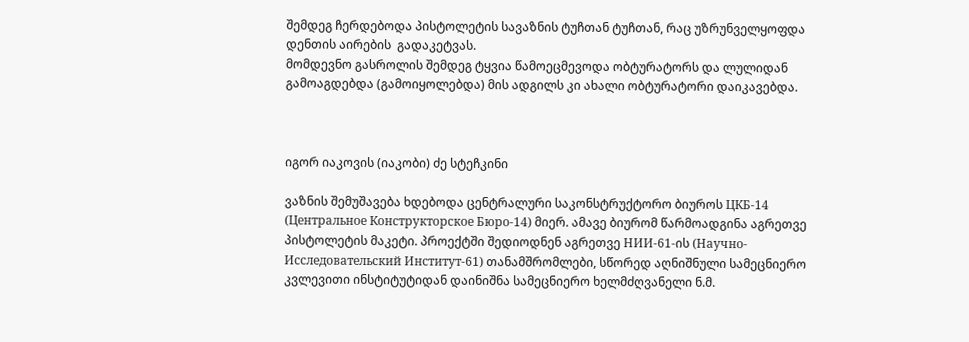შემდეგ ჩერდებოდა პისტოლეტის სავაზნის ტუჩთან ტუჩთან, რაც უზრუნველყოფდა დენთის აირების  გადაკეტვას.
მომდევნო გასროლის შემდეგ ტყვია წამოეცმევოდა ობტურატორს და ლულიდან გამოაგდებდა (გამოიყოლებდა) მის ადგილს კი ახალი ობტურატორი დაიკავებდა.



იგორ იაკოვის (იაკობი) ძე სტეჩკინი

ვაზნის შემუშავება ხდებოდა ცენტრალური საკონსტრუქტორო ბიუროს ЦКБ-14  (Центральное Конструкторское Бюро-14) მიერ. ამავე ბიურომ წარმოადგინა აგრეთვე პისტოლეტის მაკეტი. პროექტში შედიოდნენ აგრეთვე НИИ-61-ის (Научно-Исследовательский Институт-61) თანამშრომლები, სწორედ აღნიშნული სამეცნიერო კვლევითი ინსტიტუტიდან დაინიშნა სამეცნიერო ხელმძღვანელი ნ.მ.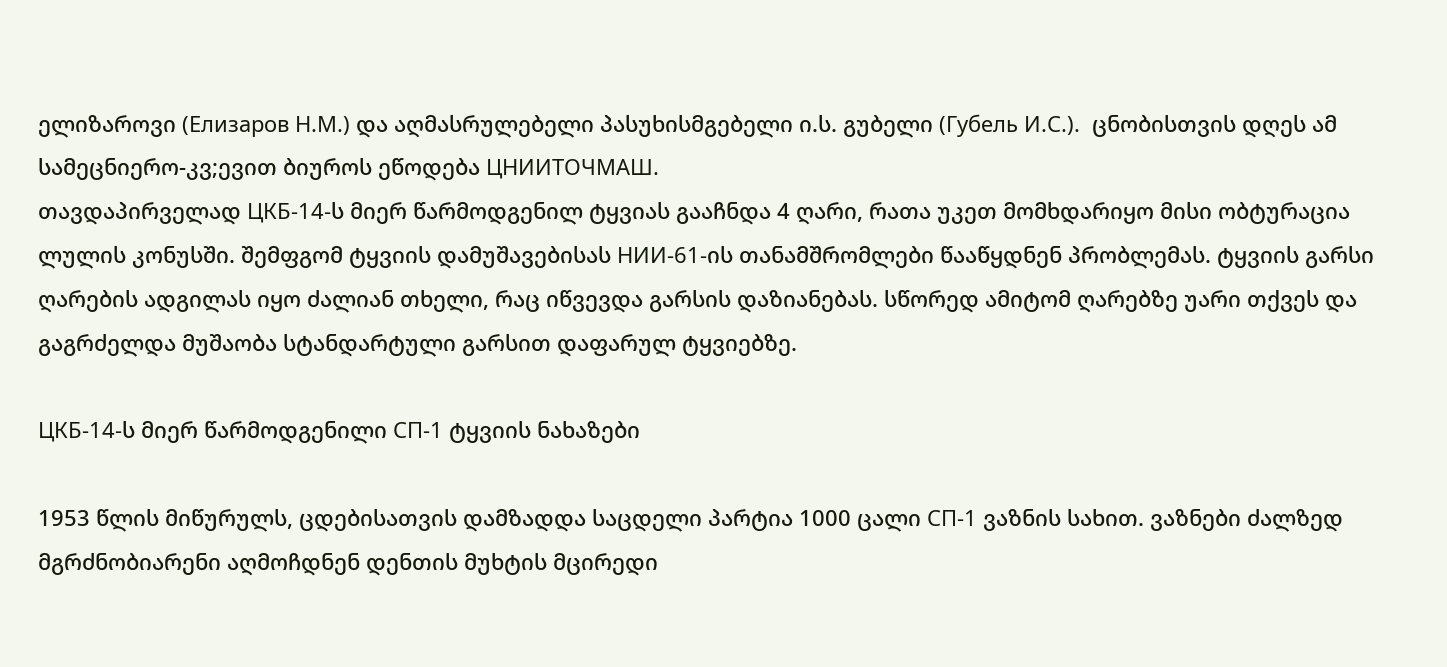ელიზაროვი (Елизаров Н.М.) და აღმასრულებელი პასუხისმგებელი ი.ს. გუბელი (Губель И.С.).  ცნობისთვის დღეს ამ სამეცნიერო-კვ;ევით ბიუროს ეწოდება ЦНИИТОЧМАШ.
თავდაპირველად ЦКБ-14-ს მიერ წარმოდგენილ ტყვიას გააჩნდა 4 ღარი, რათა უკეთ მომხდარიყო მისი ობტურაცია ლულის კონუსში. შემფგომ ტყვიის დამუშავებისას НИИ-61-ის თანამშრომლები წააწყდნენ პრობლემას. ტყვიის გარსი ღარების ადგილას იყო ძალიან თხელი, რაც იწვევდა გარსის დაზიანებას. სწორედ ამიტომ ღარებზე უარი თქვეს და გაგრძელდა მუშაობა სტანდარტული გარსით დაფარულ ტყვიებზე.

ЦКБ-14-ს მიერ წარმოდგენილი СП-1 ტყვიის ნახაზები

1953 წლის მიწურულს, ცდებისათვის დამზადდა საცდელი პარტია 1000 ცალი СП-1 ვაზნის სახით. ვაზნები ძალზედ მგრძნობიარენი აღმოჩდნენ დენთის მუხტის მცირედი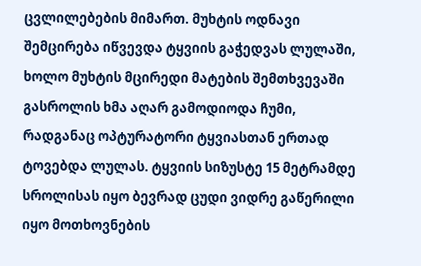ცვლილებების მიმართ. მუხტის ოდნავი შემცირება იწვევდა ტყვიის გაჭედვას ლულაში, ხოლო მუხტის მცირედი მატების შემთხვევაში გასროლის ხმა აღარ გამოდიოდა ჩუმი, რადგანაც ოპტურატორი ტყვიასთან ერთად ტოვებდა ლულას. ტყვიის სიზუსტე 15 მეტრამდე სროლისას იყო ბევრად ცუდი ვიდრე გაწერილი იყო მოთხოვნების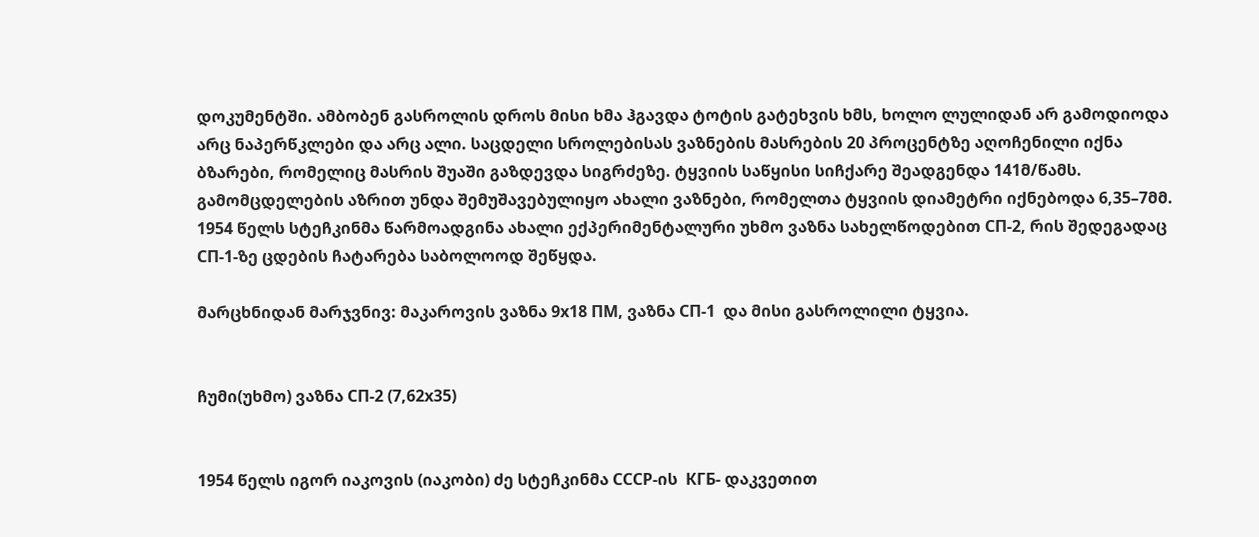დოკუმენტში. ამბობენ გასროლის დროს მისი ხმა ჰგავდა ტოტის გატეხვის ხმს, ხოლო ლულიდან არ გამოდიოდა არც ნაპერწკლები და არც ალი. საცდელი სროლებისას ვაზნების მასრების 20 პროცენტზე აღოჩენილი იქნა ბზარები, რომელიც მასრის შუაში გაზდევდა სიგრძეზე. ტყვიის საწყისი სიჩქარე შეადგენდა 141მ/წამს.  გამომცდელების აზრით უნდა შემუშავებულიყო ახალი ვაზნები, რომელთა ტყვიის დიამეტრი იქნებოდა 6,35–7მმ. 1954 წელს სტეჩკინმა წარმოადგინა ახალი ექპერიმენტალური უხმო ვაზნა სახელწოდებით СП-2, რის შედეგადაც СП-1-ზე ცდების ჩატარება საბოლოოდ შეწყდა.

მარცხნიდან მარჯვნივ: მაკაროვის ვაზნა 9х18 ПМ, ვაზნა СП-1  და მისი გასროლილი ტყვია.


ჩუმი(უხმო) ვაზნა СП-2 (7,62х35)


1954 წელს იგორ იაკოვის (იაკობი) ძე სტეჩკინმა СССР-ის  КГБ- დაკვეთით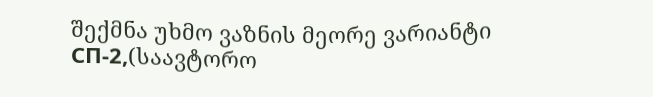შექმნა უხმო ვაზნის მეორე ვარიანტი СП-2,(საავტორო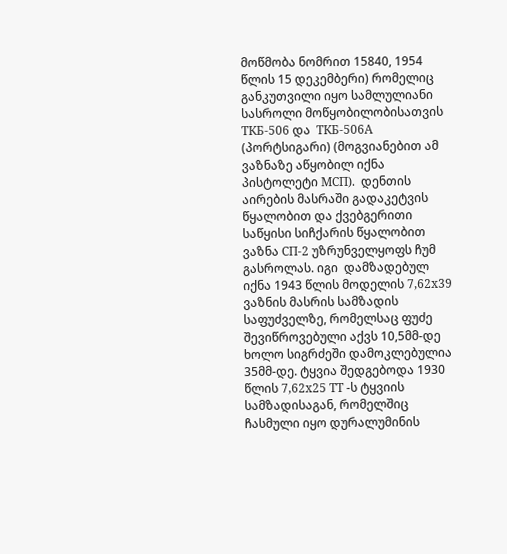მოწმობა ნომრით 15840, 1954 წლის 15 დეკემბერი) რომელიც განკუთვილი იყო სამლულიანი სასროლი მოწყობილობისათვის ТКБ-506 და  ТКБ-506А (პორტსიგარი) (მოგვიანებით ამ ვაზნაზე აწყობილ იქნა პისტოლეტი МСП).  დენთის აირების მასრაში გადაკეტვის წყალობით და ქვებგერითი საწყისი სიჩქარის წყალობით ვაზნა СП-2 უზრუნველყოფს ჩუმ გასროლას. იგი  დამზადებულ იქნა 1943 წლის მოდელის 7,62х39 ვაზნის მასრის სამზადის საფუძველზე, რომელსაც ფუძე შევიწროვებული აქვს 10,5მმ-დე ხოლო სიგრძეში დამოკლებულია 35მმ-დე. ტყვია შედგებოდა 1930 წლის 7,62х25 ТТ -ს ტყვიის სამზადისაგან, რომელშიც ჩასმული იყო დურალუმინის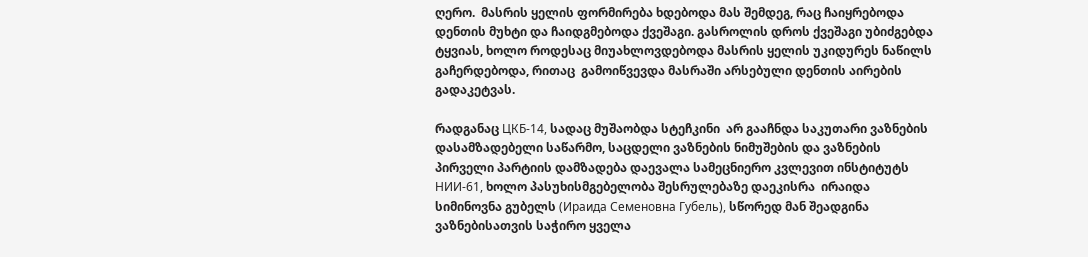ღერო.  მასრის ყელის ფორმირება ხდებოდა მას შემდეგ, რაც ჩაიყრებოდა დენთის მუხტი და ჩაიდგმებოდა ქვეშაგი. გასროლის დროს ქვეშაგი უბიძგებდა ტყვიას, ხოლო როდესაც მიუახლოვდებოდა მასრის ყელის უკიდურეს ნაწილს გაჩერდებოდა, რითაც  გამოიწვევდა მასრაში არსებული დენთის აირების გადაკეტვას.

რადგანაც ЦКБ-14, სადაც მუშაობდა სტეჩკინი  არ გააჩნდა საკუთარი ვაზნების დასამზადებელი საწარმო, საცდელი ვაზნების ნიმუშების და ვაზნების პირველი პარტიის დამზადება დაევალა სამეცნიერო კვლევით ინსტიტუტს НИИ-61, ხოლო პასუხისმგებელობა შესრულებაზე დაეკისრა  ირაიდა სიმინოვნა გუბელს (Ираида Семеновна Губель), სწორედ მან შეადგინა ვაზნებისათვის საჭირო ყველა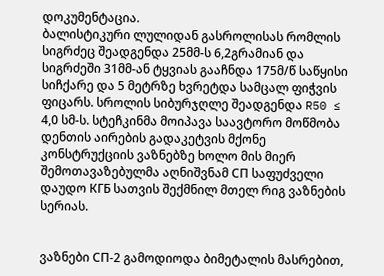დოკუმენტაცია.
ბალისტიკური ლულიდან გასროლისას რომლის სიგრძეც შეადგენდა 25მმ-ს 6,2გრამიან და სიგრძეში 31მმ-ან ტყვიას გააჩნდა 175მ/წ საწყისი სიჩქარე და 5 მეტრზე ხვრეტდა სამცალ ფიჭვის ფიცარს. სროლის სიბურჯღლე შეადგენდა R50 ≤ 4,0 სმ-ს. სტეჩკინმა მოიპავა საავტორო მოწმობა დენთის აირების გადაკეტვის მქონე კონსტრუქციის ვაზნებზე ხოლო მის მიერ შემოთავაზებულმა აღნიშვნამ СП საფუძველი დაუდო КГБ სათვის შექმნილ მთელ რიგ ვაზნების სერიას.


ვაზნები СП-2 გამოდიოდა ბიმეტალის მასრებით,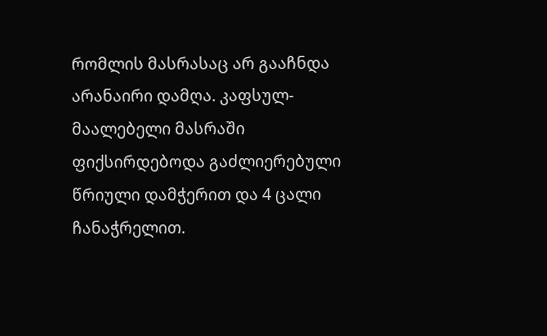რომლის მასრასაც არ გააჩნდა არანაირი დამღა. კაფსულ-მაალებელი მასრაში ფიქსირდებოდა გაძლიერებული წრიული დამჭერით და 4 ცალი ჩანაჭრელით.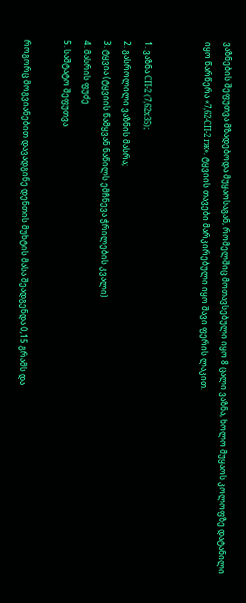ვაზნების შეფუთვა მზადებოდა მუყაოსაგან, რომელშიც მოთავსებული იყო 8 ცალი ვაზნა, ხოლო მუყაოს კოლოფზე დატანილი იყო წარწერა «7,62-СП-2 гж». ტყვიის თავები მარკირებული იყო შავი ფერის ლაკით.


1. ვაზნა СП-2 (7,62х35);
2. გასროლილი ვაზნის მასრა;
3. ტყვია (ტყვიის წამყვან ნაწილს ემჩნევა ჭრილების კვალი)
4. მასრის ფუძე
5. საშტატო შეფუთვა

როგორც მოგვიანებით დავადგინე დენთის მუხტის მასა შეადგენდა 0,15 გრამს და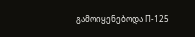გამოიყენებოდა П-125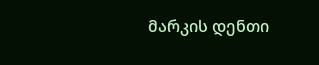მარკის დენთი